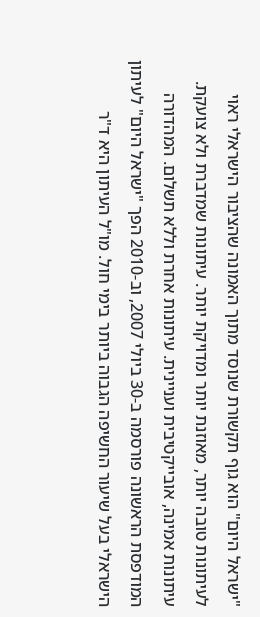"ישראל היום" הוא גוף תקשורת שנוסד מתוך האמונה שהציבור הישראלי ראוי לעיתונות טובה יותר, מאוזנת יותר ומדויקת יותר. עיתונות שמדברת ולא צועקת. עיתונות אמינה, אובייקטיבית ועניינית. עיתונות אחרת וללא תשלום. המהדורה המודפסת הראשונה פורסמה ב-30 ביולי 2007, וב-2010 הפך "ישראל היום" לעיתון הישראלי בעל שיעור החשיפה הגבוה ביותר בימי חול. מו"ל העיתון היא ד"ר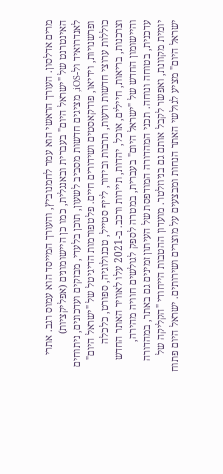מרים אדלסון. העורך הראשי הוא עמר לחמנוביץ, והעורך המייסד הוא עמוס רגב. אתרי האינטרנט של "ישראל היום" בעברית ובאנגלית, כמו כן היישומונים (אפליקציות) לאנדרואיד ול-iOS, מציגים חדשות מסביב לשעון, תוכן בלעדי, מבזקים ועדכונים, ניתוחים ופרשנויות, וידיאו, פודקאסטים ושידורים חיים. פלטפורמות הדיגיטל של "ישראל היום" כוללות ערוצי חדשות ודעות, תרבות ובידור, לייף סטייל, טכנולוגיה, ספורט, כלכלה וצרכנות, בריאות, חיילים, אוכל, יהדות, תיירות ורכב. ב-2021 עלו לאוויר האתר החדש והיישומון החדש של "ישראל היום" בעברית, במטרה לספק לגולשים חוויה מהירה, עדכנית, בטוחה ונוחה. תכני המהדורה המודפסת של העיתון זמינים גם באתר, במהדורה יומית מקוונת, ואפשר לקבל אותם גם בניוזלטר. מועדון ההטבות הייחודי "הקליקה של ישראל היום" מציע לגולשי האתר הנחות ומבצעים על מוצרים ושירותים. ישראל היום פתוח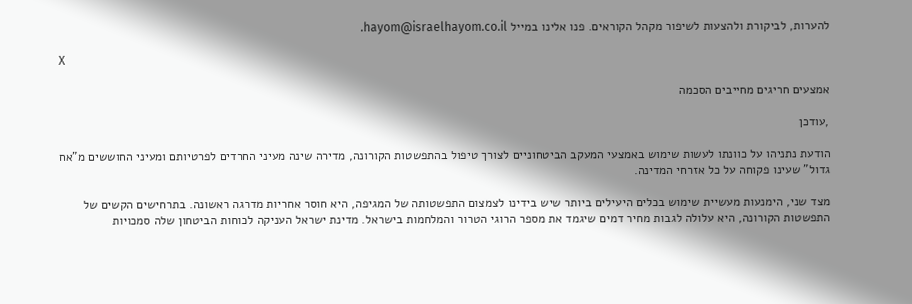להערות, לביקורת ולהצעות לשיפור מקהל הקוראים. פנו אלינו במייל hayom@israelhayom.co.il.

X

אמצעים חריגים מחייבים הסכמה

,עודכן

הודעת נתניהו על כוונתו לעשות שימוש באמצעי המעקב הביטחוניים לצורך טיפול בהתפשטות הקורונה, מדירה שינה מעיני החרדים לפרטיותם ומעיני החוששים מ"אח גדול" שעינו פקוחה על כל אזרחי המדינה.

מצד שני, הימנעות מעשיית שימוש בכלים היעילים ביותר שיש בידינו לצמצום התפשטותה של המגיפה, היא חוסר אחריות מדרגה ראשונה. בתרחישים הקשים של התפשטות הקורונה, היא עלולה לגבות מחיר דמים שיגמד את מספר הרוגי הטרור והמלחמות בישראל. מדינת ישראל העניקה לכוחות הביטחון שלה סמכויות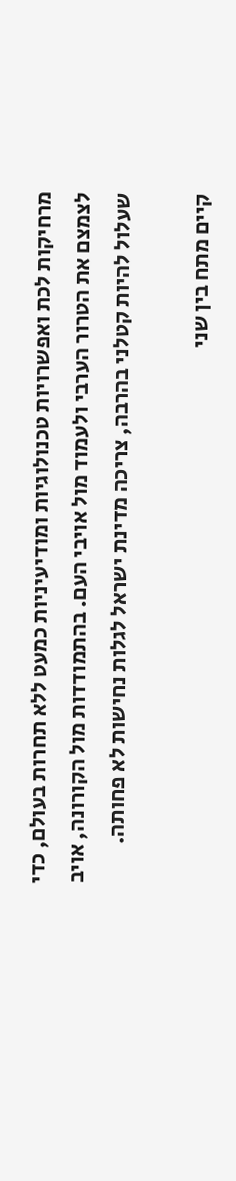מרחיקות לכת ואפשרויות טכנולוגיות ומודיעיניות כמעט ללא תחרות בעולם, כדי לצמצם את הטרור הערבי ולעמוד מול אויבי העם. בהתמודדות מול הקורונה, אויב שעלול להיות קטלני בהרבה, צריכה מדינת ישראל לגלות נחישות לא פחותה.

קיים מתח בין שני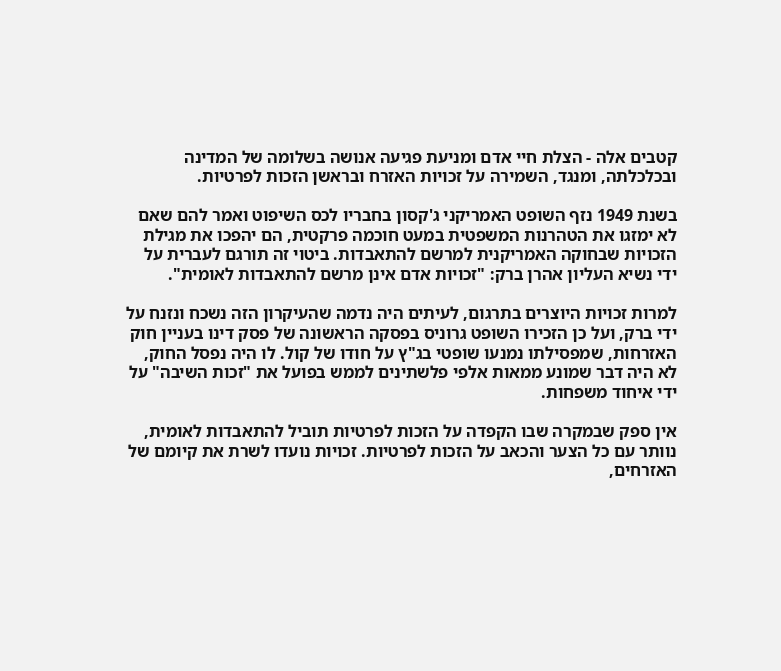קטבים אלה - הצלת חיי אדם ומניעת פגיעה אנושה בשלומה של המדינה ובכלכלתה, ומנגד, השמירה על זכויות האזרח ובראשן הזכות לפרטיות.

בשנת 1949 נזף השופט האמריקני ג'קסון בחבריו לכס השיפוט ואמר להם שאם לא ימזגו את הטהרנות המשפטית במעט חוכמה פרקטית, הם יהפכו את מגילת הזכויות שבחוקה האמריקנית למרשם להתאבדות. ביטוי זה תורגם לעברית על ידי נשיא העליון אהרן ברק: "זכויות אדם אינן מרשם להתאבדות לאומית".

למרות זכויות היוצרים בתרגום, לעיתים היה נדמה שהעיקרון הזה נשכח ונזנח על ידי ברק, ועל כן הזכירו השופט גרוניס בפסקה הראשונה של פסק דינו בעניין חוק האזרחות, שמפסילתו נמנעו שופטי בג"ץ על חודו של קול. לו היה נפסל החוק, לא היה דבר שמונע ממאות אלפי פלשתינים לממש בפועל את "זכות השיבה" על ידי איחוד משפחות.

אין ספק שבמקרה שבו הקפדה על הזכות לפרטיות תוביל להתאבדות לאומית, נוותר עם כל הצער והכאב על הזכות לפרטיות. זכויות נועדו לשרת את קיומם של האזרחים,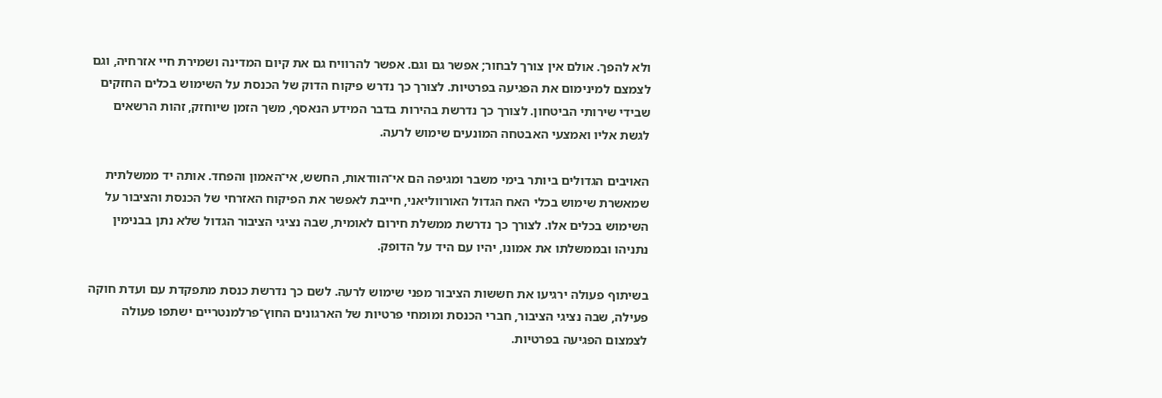ולא להפך. אולם אין צורך לבחור; אפשר גם וגם. אפשר להרוויח גם את קיום המדינה ושמירת חיי אזרחיה, וגם לצמצם למינימום את הפגיעה בפרטיות. לצורך כך נדרש פיקוח הדוק של הכנסת על השימוש בכלים החזקים שבידי שירותי הביטחון. לצורך כך נדרשת בהירות בדבר המידע הנאסף, משך הזמן שיוחזק, זהות הרשאים לגשת אליו ואמצעי האבטחה המונעים שימוש לרעה.

האויבים הגדולים ביותר בימי משבר ומגיפה הם אי־הוודאות, החשש, אי־האמון והפחד. אותה יד ממשלתית שמאשרת שימוש בכלי האח הגדול האורווליאני, חייבת לאפשר את הפיקוח האזרחי של הכנסת והציבור על השימוש בכלים אלו. לצורך כך נדרשת ממשלת חירום לאומית, שבה נציגי הציבור הגדול שלא נתן בבנימין נתניהו ובממשלתו את אמונו, יהיו עם היד על הדופק.

בשיתוף פעולה ירגיעו את חששות הציבור מפני שימוש לרעה. לשם כך נדרשת כנסת מתפקדת עם ועדת חוקה פעילה, שבה נציגי הציבור, חברי הכנסת ומומחי פרטיות של הארגונים החוץ־פרלמנטריים ישתפו פעולה לצמצום הפגיעה בפרטיות.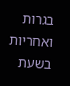בגרות ואחריות בשעת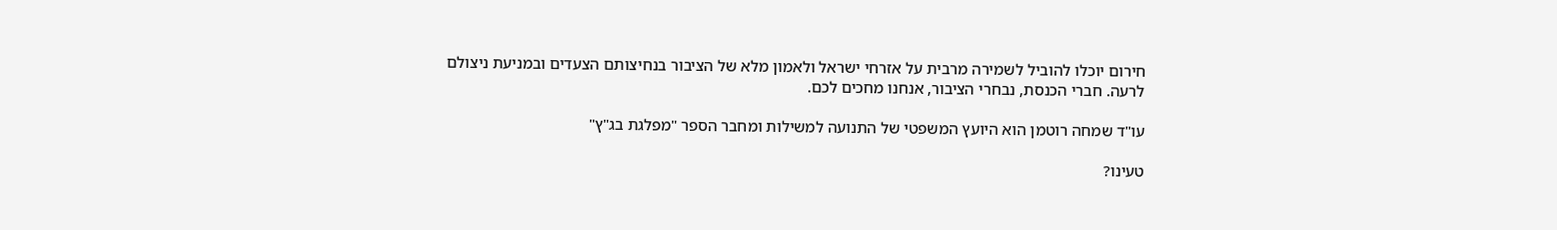חירום יוכלו להוביל לשמירה מרבית על אזרחי ישראל ולאמון מלא של הציבור בנחיצותם הצעדים ובמניעת ניצולם לרעה. חברי הכנסת, נבחרי הציבור, אנחנו מחכים לכם.

עו"ד שמחה רוטמן הוא היועץ המשפטי של התנועה למשילות ומחבר הספר "מפלגת בג"ץ"

טעינו?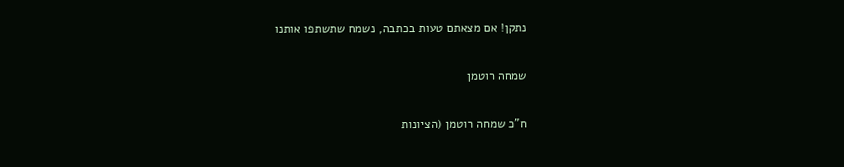נתקן! אם מצאתם טעות בכתבה, נשמח שתשתפו אותנו

שמחה רוטמן

ח"כ שמחה רוטמן (הציונות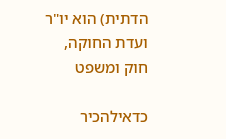הדתית) הוא יו"ר ועדת החוקה, חוק ומשפט

כדאילהכיר